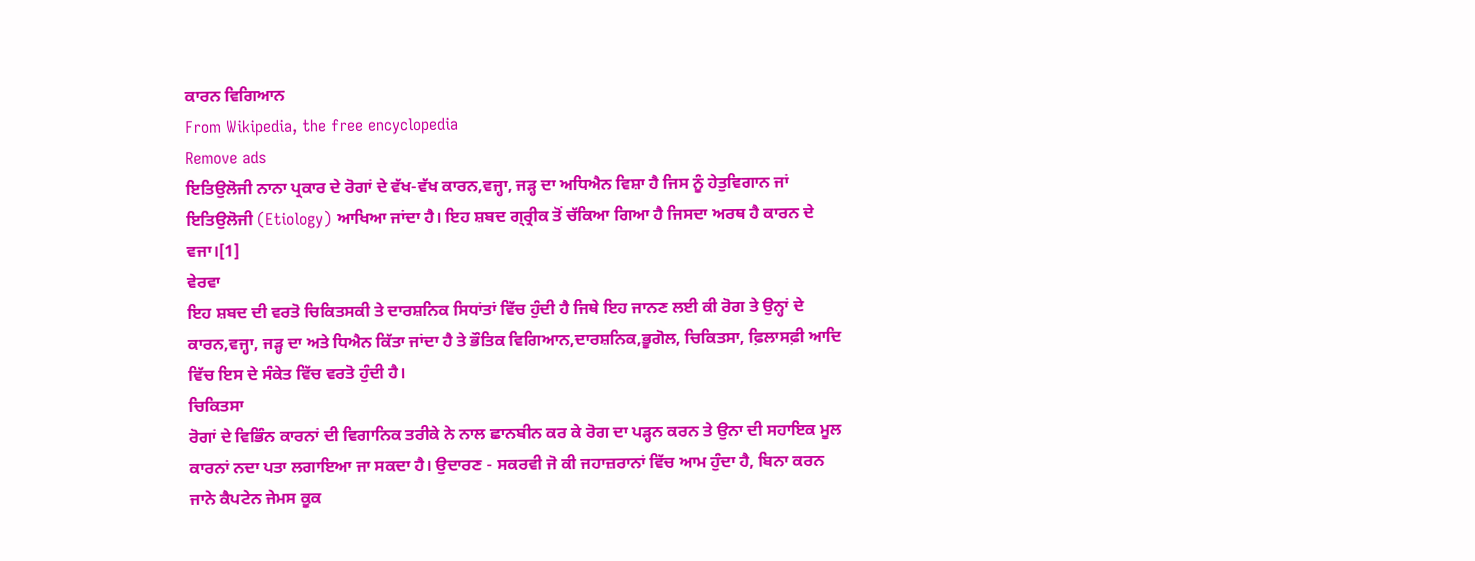ਕਾਰਨ ਵਿਗਿਆਨ
From Wikipedia, the free encyclopedia
Remove ads
ਇਤਿਉਲੋਜੀ ਨਾਨਾ ਪ੍ਰਕਾਰ ਦੇ ਰੋਗਾਂ ਦੇ ਵੱਖ-ਵੱਖ ਕਾਰਨ,ਵਜ੍ਹਾ, ਜੜ੍ਹ ਦਾ ਅਧਿਐਨ ਵਿਸ਼ਾ ਹੈ ਜਿਸ ਨੂੰ ਹੇਤੁਵਿਗਾਨ ਜਾਂ ਇਤਿਉਲੋਜੀ (Etiology) ਆਖਿਆ ਜਾਂਦਾ ਹੈ। ਇਹ ਸ਼ਬਦ ਗ੍ਰ੍ਰੀਕ ਤੋਂ ਚੱਕਿਆ ਗਿਆ ਹੈ ਜਿਸਦਾ ਅਰਥ ਹੈ ਕਾਰਨ ਦੇ ਵਜਾ।[1]
ਵੇਰਵਾ
ਇਹ ਸ਼ਬਦ ਦੀ ਵਰਤੋ ਚਿਕਿਤਸਕੀ ਤੇ ਦਾਰਸ਼ਨਿਕ ਸਿਧਾਂਤਾਂ ਵਿੱਚ ਹੁੰਦੀ ਹੈ ਜਿਥੇ ਇਹ ਜਾਨਣ ਲਈ ਕੀ ਰੋਗ ਤੇ ਉਨ੍ਹਾਂ ਦੇ ਕਾਰਨ,ਵਜ੍ਹਾ, ਜੜ੍ਹ ਦਾ ਅਤੇ ਧਿਐਨ ਕਿੱਤਾ ਜਾਂਦਾ ਹੈ ਤੇ ਭੌਤਿਕ ਵਿਗਿਆਨ,ਦਾਰਸ਼ਨਿਕ,ਭੂਗੋਲ, ਚਿਕਿਤਸਾ, ਫ਼ਿਲਾਸਫ਼ੀ ਆਦਿ ਵਿੱਚ ਇਸ ਦੇ ਸੰਕੇਤ ਵਿੱਚ ਵਰਤੋ ਹੁੰਦੀ ਹੈ।
ਚਿਕਿਤਸਾ
ਰੋਗਾਂ ਦੇ ਵਿਭਿੰਨ ਕਾਰਨਾਂ ਦੀ ਵਿਗਾਨਿਕ ਤਰੀਕੇ ਨੇ ਨਾਲ ਛਾਨਬੀਨ ਕਰ ਕੇ ਰੋਗ ਦਾ ਪੜ੍ਹਨ ਕਰਨ ਤੇ ਉਨਾ ਦੀ ਸਹਾਇਕ ਮੂਲ ਕਾਰਨਾਂ ਨਦਾ ਪਤਾ ਲਗਾਇਆ ਜਾ ਸਕਦਾ ਹੈ। ਉਦਾਰਣ - ਸਕਰਵੀ ਜੋ ਕੀ ਜਹਾਜ਼ਰਾਨਾਂ ਵਿੱਚ ਆਮ ਹੁੰਦਾ ਹੈ, ਬਿਨਾ ਕਰਨ ਜਾਨੇ ਕੈਪਟੇਨ ਜੇਮਸ ਕੂਕ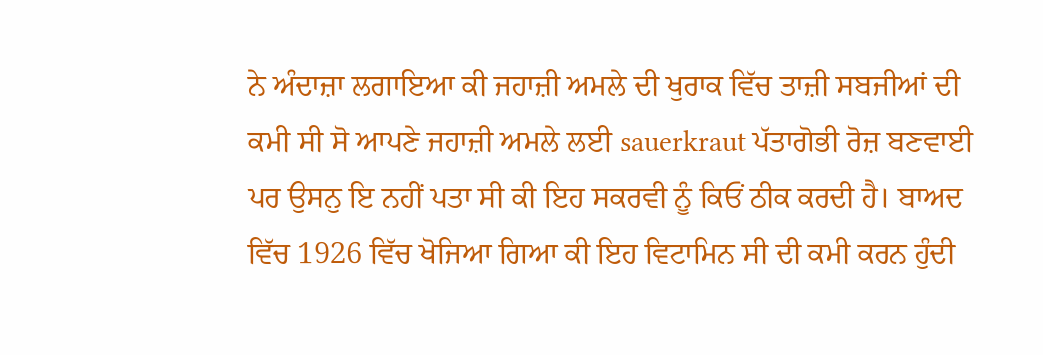ਨੇ ਅੰਦਾਜ਼ਾ ਲਗਾਇਆ ਕੀ ਜਹਾਜ਼ੀ ਅਮਲੇ ਦੀ ਖੁਰਾਕ ਵਿੱਚ ਤਾਜ਼ੀ ਸਬਜੀਆਂ ਦੀ ਕਮੀ ਸੀ ਸੋ ਆਪਣੇ ਜਹਾਜ਼ੀ ਅਮਲੇ ਲਈ sauerkraut ਪੱਤਾਗੋਭੀ ਰੋਜ਼ ਬਣਵਾਈ ਪਰ ਉਸਨੁ ਇ ਨਹੀਂ ਪਤਾ ਸੀ ਕੀ ਇਹ ਸਕਰਵੀ ਨੂੰ ਕਿਓਂ ਠੀਕ ਕਰਦੀ ਹੈ। ਬਾਅਦ ਵਿੱਚ 1926 ਵਿੱਚ ਖੋਜਿਆ ਗਿਆ ਕੀ ਇਹ ਵਿਟਾਮਿਨ ਸੀ ਦੀ ਕਮੀ ਕਰਨ ਹੁੰਦੀ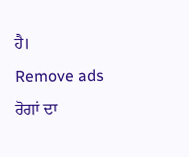ਹੈ।
Remove ads
ਰੋਗਾਂ ਦਾ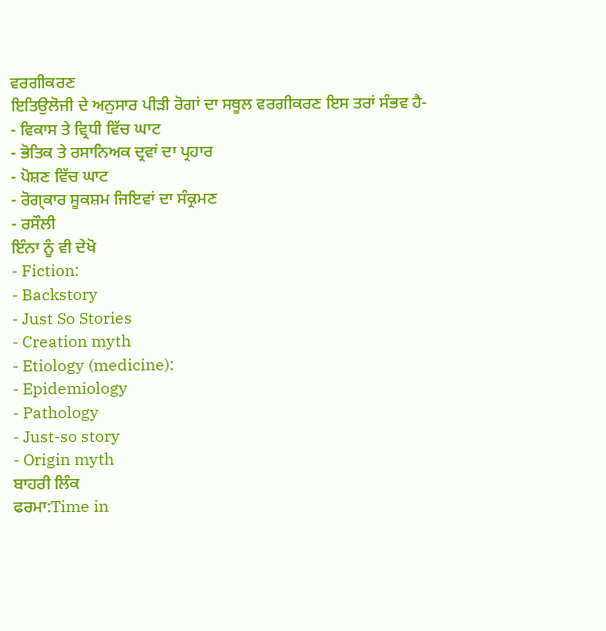ਵਰਗੀਕਰਣ
ਇਤਿਉਲੋਜੀ ਦੇ ਅਨੁਸਾਰ ਪੀੜੀ ਰੋਗਾਂ ਦਾ ਸਥੂਲ ਵਰਗੀਕਰਣ ਇਸ ਤਰਾਂ ਸੰਭਵ ਹੈ-
- ਵਿਕਾਸ ਤੇ ਵ੍ਰਿਧੀ ਵਿੱਚ ਘਾਟ
- ਭੋਤਿਕ ਤੇ ਰਸਾਨਿਅਕ ਦ੍ਰਵਾਂ ਦਾ ਪ੍ਰਹਾਰ
- ਪੋਸ਼ਣ ਵਿੱਚ ਘਾਟ
- ਰੋਗ੍ਕਾਰ ਸੂਕਸ਼ਮ ਜਿਇਵਾਂ ਦਾ ਸੰਕ੍ਰਮਣ
- ਰਸੌਲੀ
ਇੰਨਾ ਨੂੰ ਵੀ ਦੇਖੋ
- Fiction:
- Backstory
- Just So Stories
- Creation myth
- Etiology (medicine):
- Epidemiology
- Pathology
- Just-so story
- Origin myth
ਬਾਹਰੀ ਲਿੰਕ
ਫਰਮਾ:Time in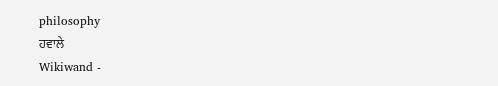philosophy
ਹਵਾਲੇ
Wikiwand -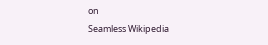on
Seamless Wikipedia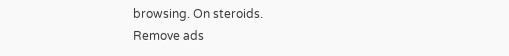browsing. On steroids.
Remove ads